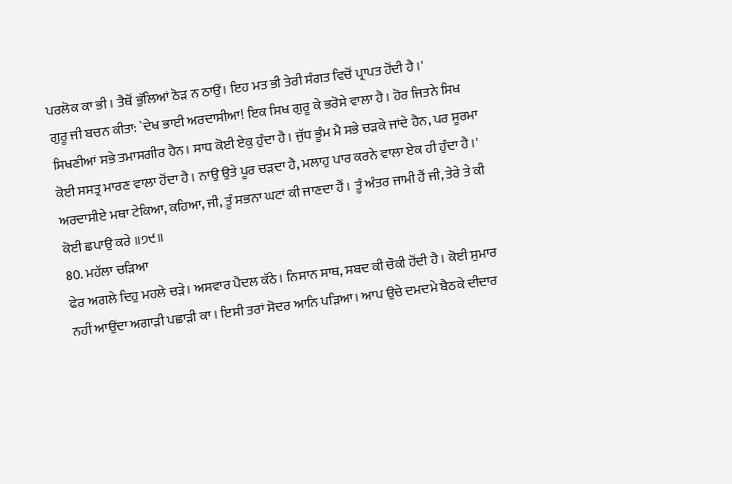ਪਰਲੋਕ ਕਾ ਭੀ। ਤੈਥੋਂ ਭੁੱਲਿਆਂ ਠੋੜ ਨ ਠਾਉਂ। ਇਹ ਮਤ ਭੀ ਤੇਰੀ ਸੰਗਤ ਵਿਚੋਂ ਪ੍ਰਾਪਤ ਹੋਂਦੀ ਹੈ।'
ਗੁਰੂ ਜੀ ਬਚਨ ਕੀਤਾ: `ਦੇਖ ਭਾਈ ਅਰਦਾਸੀਆ! ਇਕ ਸਿਖ ਗੁਰੂ ਕੇ ਭਰੋਸੇ ਵਾਲਾ ਹੈ। ਹੋਰ ਜਿਤਨੇ ਸਿਖ ਸਿਖਣੀਆਂ ਸਭੇ ਤਮਾਸਗੀਰ ਹੈਨ। ਸਾਧ ਕੋਈ ਏਕੁ ਹੁੰਦਾ ਹੈ। ਜੁੱਧ ਭੂੰਮ ਮੈ ਸਭੇ ਚੜਕੇ ਜਾਂਦੇ ਹੈਨ, ਪਰ ਸੂਰਮਾ ਕੋਈ ਸਸਤ੍ਰ ਮਾਰਣ ਵਾਲਾ ਹੋਂਦਾ ਹੈ। ਨਾਉ ਉਤੇ ਪੂਰ ਚੜਦਾ ਹੈ, ਮਲਾਹੁ ਪਾਰ ਕਰਨੇ ਵਾਲਾ ਏਕ ਹੀ ਹੁੰਦਾ ਹੈ।'
ਅਰਦਾਸੀਏ ਮਥਾ ਟੇਕਿਆ, ਕਹਿਆ, ਜੀ, ਤੂੰ ਸਭਨਾ ਘਟਾਂ ਕੀ ਜਾਣਦਾ ਹੈਂ। ਤੂੰ ਅੰਤਰ ਜਾਮੀ ਹੈਂ ਜੀ, ਤੇਰੇ ਤੇ ਕੀ ਕੋਈ ਛਪਾਉ ਕਰੇ ॥੭੯॥
80. ਮਹੱਲਾ ਚੜਿਆ
ਫੇਰ ਅਗਲੇ ਦਿਹੁ ਮਹਲੇ ਚੜੇ। ਅਸਵਾਰ ਪੈਦਲ ਕੱਠੇ। ਨਿਸਾਨ ਸਾਥ, ਸਬਦ ਕੀ ਚੌਕੀ ਹੋਂਦੀ ਹੈ। ਕੋਈ ਸੁਮਾਰ ਨਹੀਂ ਆਉਂਦਾ ਅਗਾੜੀ ਪਛਾੜੀ ਕਾ। ਇਸੀ ਤਰਾਂ ਸੋਦਰ ਆਨਿ ਪੜਿਆ। ਆਪ ਉਚੇ ਦਮਦਮੇ ਬੈਠਕੇ ਦੀਦਾਰ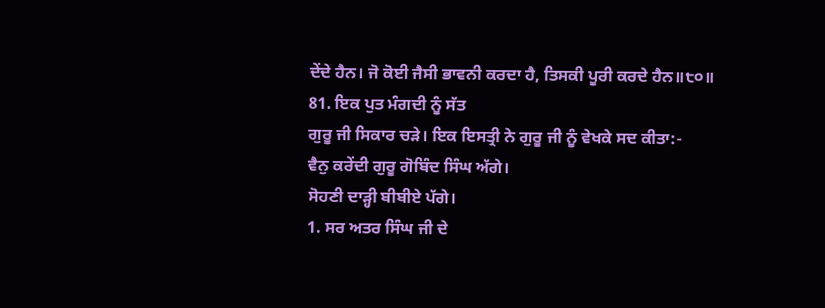ਦੇਂਦੇ ਹੈਨ। ਜੋ ਕੋਈ ਜੈਸੀ ਭਾਵਨੀ ਕਰਦਾ ਹੈ, ਤਿਸਕੀ ਪੂਰੀ ਕਰਦੇ ਹੈਨ॥੮੦॥
81. ਇਕ ਪੁਤ ਮੰਗਦੀ ਨੂੰ ਸੱਤ
ਗੁਰੂ ਜੀ ਸਿਕਾਰ ਚੜੇ। ਇਕ ਇਸਤ੍ਰੀ ਨੇ ਗੁਰੂ ਜੀ ਨੂੰ ਵੇਖਕੇ ਸਦ ਕੀਤਾ:-
ਵੈਨੁ ਕਰੇਂਦੀ ਗੁਰੂ ਗੋਬਿੰਦ ਸਿੰਘ ਅੱਗੇ।
ਸੋਹਣੀ ਦਾੜ੍ਹੀ ਬੀਬੀਏ ਪੱਗੇ।
1. ਸਰ ਅਤਰ ਸਿੰਘ ਜੀ ਦੇ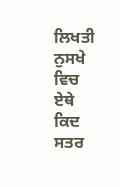ਲਿਖਤੀ ਨੁਸਖੇ ਵਿਚ ਏਥੇ ਕਿਦ ਸਤਰ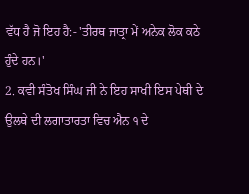ਵੱਧ ਹੈ ਜੋ ਇਹ ਹੈ:- 'ਤੀਰਥ ਜਾਤ੍ਰਾ ਮੇਂ ਅਨੇਕ ਲੋਕ ਕਠੇ ਹੁੰਦੇ ਹਨ।'
2. ਕਵੀ ਸੰਤੋਖ ਸਿੰਘ ਜੀ ਨੇ ਇਹ ਸਾਖੀ ਇਸ ਪੇਥੀ ਦੇ ਉਲਥੇ ਦੀ ਲਗਾਤਾਰਤਾ ਵਿਚ ਐਨ ੧ ਦੇ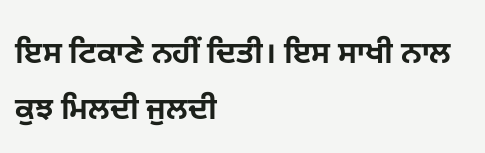ਇਸ ਟਿਕਾਣੇ ਨਹੀਂ ਦਿਤੀ। ਇਸ ਸਾਖੀ ਨਾਲ ਕੁਝ ਮਿਲਦੀ ਜੁਲਦੀ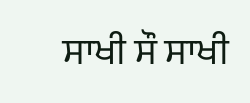ਸਾਖੀ ਸੌ ਸਾਖੀ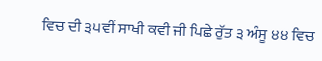ਵਿਚ ਦੀ ੩੫ਵੀਂ ਸਾਖੀ ਕਵੀ ਜੀ ਪਿਛੇ ਰੁੱਤ ੩ ਅੰਸੂ ੪੪ ਵਿਚ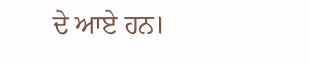ਦੇ ਆਏ ਹਨ।